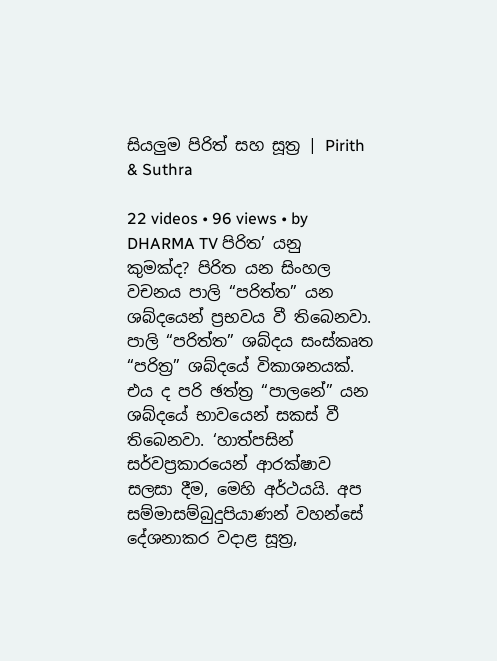සියලුම පිරිත් සහ සූත්‍ර | Pirith & Suthra

22 videos • 96 views • by DHARMA TV පිරිත’ යනු කුමක්ද? පිරිත යන සිංහල වචනය පාලි “පරිත්ත” යන ශබ්දයෙන් ප්‍රභවය වී තිබෙනවා‍. පාලි “පරිත්ත” ශබ්දය සංස්කෘත “පරිත්‍ර” ශබ්දයේ විකාශනයක්. එය ද පරි ඡත්ත්‍ර “පාලනේ” යන ශබ්දයේ භාවයෙන් සකස් වී තිබෙනවා. ‘හාත්පසින් සර්වප්‍රකාරයෙන් ආරක්ෂාව සලසා දීම, මෙහි අර්ථයයි. අප සම්මාසම්බුදුපියාණන් වහන්සේ දේශනාකර වදාළ සූත්‍ර,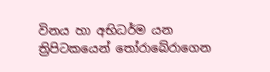විනය හා අභිධර්ම යන ත්‍රිපිටකයෙන් තෝරාබේරාගෙන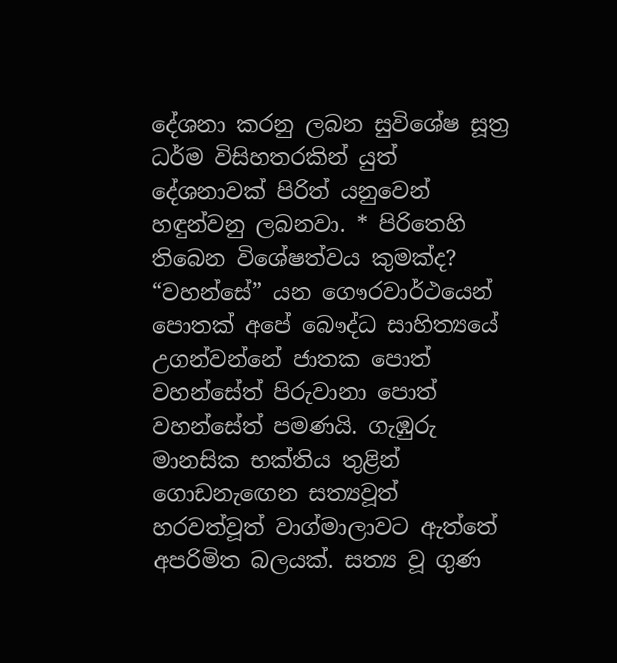දේශනා කරනු ලබන සුවිශේෂ සූත්‍ර ධර්ම විසිහතරකින් යුත් දේශනාවක් පිරිත් යනුවෙන් හඳුන්වනු ලබනවා. * පිරිතෙහි තිබෙන විශේෂත්වය කුමක්ද? “වහන්සේ” යන ගෞරවාර්ථයෙන් පොතක් අපේ බෞද්ධ සාහිත්‍යයේ උගන්වන්නේ ජාතක පොත් වහන්සේත් පිරුවානා පොත් වහන්සේත් පමණයි. ගැඹුරු මානසික භක්තිය තුළින් ගොඩනැ‍ඟෙන සත්‍යවූත් හරවත්වූත් වාග්මාලාවට ඇත්තේ අපරිමිත බලයක්. සත්‍ය වූ ගුණ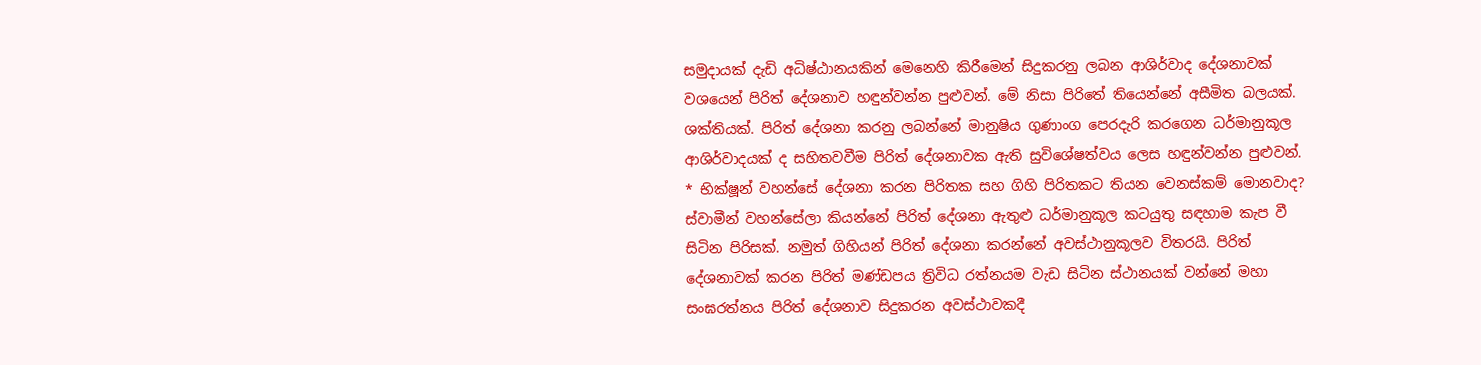සමුදායක් දැඩි අධිෂ්ඨානයකින් මෙනෙහි කිරීමෙන් සිදුකරනු ලබන ආශිර්වාද දේශනාවක් වශයෙන් පිරිත් දේශනාව හඳුන්වන්න පුළුවන්. මේ නිසා පිරිතේ තියෙන්නේ අසීමිත බලයක්. ශක්තියක්. පිරිත් දේශනා කරනු ලබන්නේ මානුෂිය ගුණාංග පෙරදැරි කරගෙන ධර්මානුකූල ආශිර්වාදයක් ද සහිතවවීම පිරිත් දේශනාවක ඇති සුවිශේෂත්වය ලෙස හඳුන්වන්න පුළුවන්. * භික්ෂූන් වහන්සේ දේශනා කරන පිරිතක සහ ගිහි පිරිතකට තියන වෙනස්කම් මොනවාද? ස්වාමීන් වහන්සේලා කියන්නේ පිරිත් දේශනා ඇතුළු ධර්මානුකූල කටයුතු සඳහාම කැප වී සිටින පිරිසක්. නමුත් ගිහියන් පිරිත් දේශනා කරන්නේ අවස්ථානුකූලව විතරයි. පිරිත් දේශනාවක් කරන පිරිත් මණ්ඩපය ත්‍රිවිධ රත්නයම වැඩ සිටින ස්ථානයක් වන්නේ මහා සංඝරත්නය පිරිත් දේශනාව සිදුකරන අවස්ථාවකදී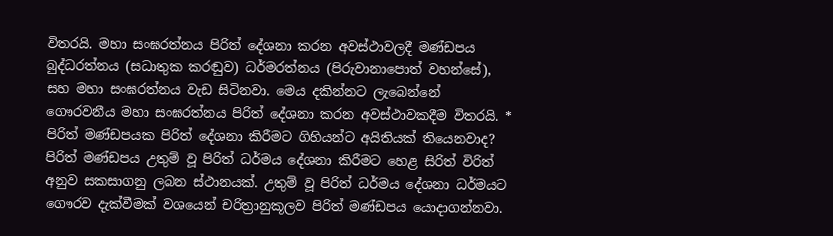විතරයි. මහා සංඝරත්නය පිරිත් දේශනා කරන අවස්ථාවලදී මණ්ඩපය බුද්ධරත්නය (සධාතුක කරඬුව) ධර්මරත්නය (පිරුවානාපොත් වහන්සේ), සහ මහා සංඝරත්නය වැඩ සිටිනවා. මෙය දකින්නට ලැබෙන්නේ ගෞරවනීය මහා සංඝරත්නය පිරිත් දේශනා කරන අවස්ථාවකදීම විතරයි. * පිරිත් මණ්ඩපයක පිරිත් දේශනා කිරීමට ගිහියන්ට අයිතියක් තියෙනවාද? පිරිත් මණ්ඩපය උතුම් වූ පිරිත් ධර්මය දේශනා කිරීමට හෙළ සිරිත් විරිත් අනුව සකසාගනු ලබන ස්ථානයක්. උතුම් වූ පිරිත් ධර්මය දේශනා ධර්මයට ගෞරව දැක්වීමක් වශයෙන් චරිත්‍රානුකූලව පිරිත් මණ්ඩපය යොදාගන්නවා.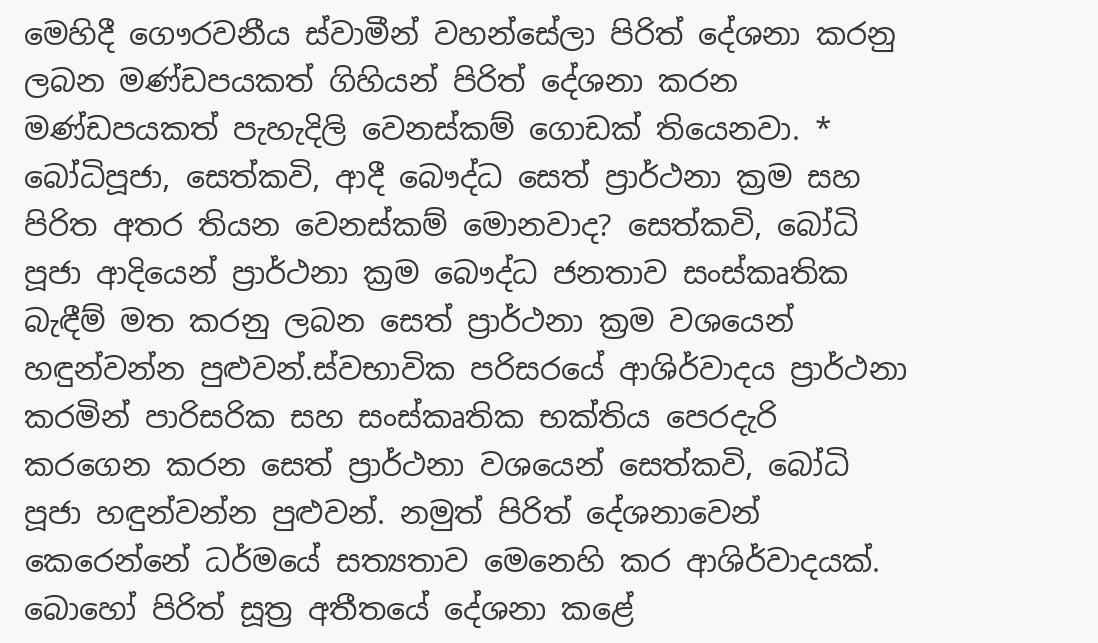මෙහිදී ගෞරවනීය ස්වාමීන් වහන්සේලා පිරිත් දේශනා කරනු ලබන මණ්ඩපයකත් ගිහියන් පිරිත් දේශනා කරන මණ්ඩපයකත් පැහැදිලි වෙනස්කම් ගොඩක් තියෙනවා. * බෝධිපූජා, සෙත්කවි, ආදී බෞද්ධ සෙත් ප්‍රාර්ථනා ක්‍රම සහ පිරිත අතර තියන වෙනස්කම් මොනවාද? සෙත්කවි, බෝධි පූජා ආදියෙන් ප්‍රාර්ථනා ක්‍රම බෞද්ධ ජනතාව සංස්කෘතික බැඳීම් මත කරනු ලබන සෙත් ප්‍රාර්ථනා ක්‍රම වශයෙන් හඳුන්වන්න පුළුවන්.ස්වභාවික පරිසරයේ ආශිර්වාදය ප්‍රාර්ථනා කරමින් පාරිසරික සහ සංස්කෘතික භක්තිය පෙරදැරි කරගෙන කරන සෙත් ප්‍රාර්ථනා වශයෙන් සෙත්කවි, බෝධි පූජා හඳුන්වන්න පුළුවන්. නමුත් පිරිත් දේශනාවෙන් කෙරෙන්නේ ධර්මයේ සත්‍යතාව මෙනෙහි කර ආශිර්වාදයක්. බොහෝ පිරිත් සූත්‍ර අතීතයේ දේශනා කළේ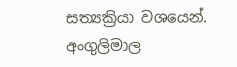සත්‍යක්‍රියා වශයෙන්. අංගුලිමාල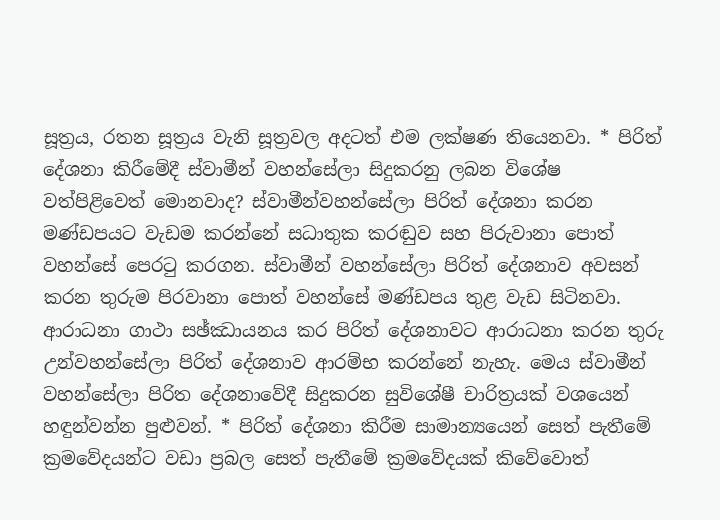සූත්‍රය, රතන සූත්‍රය වැනි සූත්‍රවල අදටත් එම ලක්ෂණ තියෙනවා. * පිරිත් දේශනා කිරීමේදී ස්වාමීන් වහන්සේලා සිදුකරනු ලබන විශේෂ වත්පිළිවෙත් මොනවාද? ස්වාමීන්වහන්සේලා පිරිත් දේශනා කරන මණ්ඩපයට වැඩම කරන්නේ සධාතුක කරඬුව සහ පිරුවානා පොත් වහන්සේ පෙරටු කරගන. ස්වාමීන් වහන්සේලා පිරිත් දේශනාව අවසන් කරන තුරුම පිරවානා පොත් වහන්සේ මණ්ඩපය තුළ වැඩ සිටිනවා. ආරාධනා ගාථා සඡ්ඣායනය කර පිරිත් දේශනාවට ආරාධනා කරන තුරු උන්වහන්සේලා පිරිත් දේශනාව ආරම්භ කරන්නේ නැහැ. මෙය ස්වාමීන් වහන්සේලා පිරිත දේශනාවේදී සිදුකරන සුවිශේෂී චාරිත්‍රයක් වශයෙන් හඳුන්වන්න පුළුවන්. * පිරිත් දේශනා කිරීම සාමාන්‍යයෙන් සෙත් පැතීමේ ක්‍රමවේදයන්ට වඩා ප්‍රබල සෙත් පැතීමේ ක්‍රමවේදයක් කිවේවොත්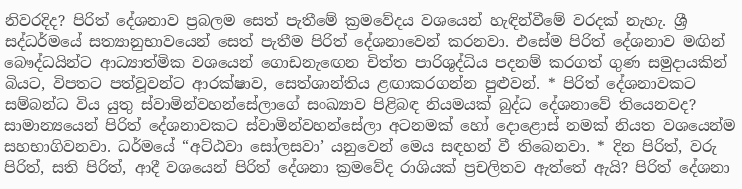නිවරදිද? පිරිත් දේශනාව ප්‍රබලම සෙත් පැතීමේ ක්‍රමවේදය වශයෙන් හැඳින්වීමේ වරදක් නැහැ. ශ්‍රී සද්ධර්මයේ සත්‍යානුභාවයෙන් සෙත් පැතීම පිරිත් දේශනාවෙන් කරනවා. එසේම පිරිත් දේශනාව මඟින් බෞද්ධයින්ට ආධ්‍යාත්මික වශයෙන් ගොඩනැ‍ඟෙන චිත්ත පාරිශුද්ධිය පදනම් කරගත් ගුණ සමුදායකින් බියට, විපතට පත්වූවන්ට ආරක්ෂාව, සෙත්ශාන්තිය ළඟාකරගන්න පුළුවන්. * පිරිත් දේශනාවකට සම්බන්ධ විය යුතු ස්වාමින්වහන්සේලාගේ සංඛ්‍යාව පිළිබඳ නියමයක් බුද්ධ දේශනාවේ තියෙනවද? සාමාන්‍යයෙන් පිරිත් දේශනාවකට ස්වාමින්වහන්සේලා අටනමක් හෝ දොළොස් නමක් නියත වශයෙන්ම සහභාගිවනවා. ධර්මයේ “අට්ඨවා සෝලසවා’ යනුවෙන් මෙය සඳහන් වී තිබෙනවා. * දින පිරිත්, වරු පිරිත්, සති පිරිත්, ආදී වශයෙන් පිරිත් දේශනා ක්‍රමවේද රාශියක් ප්‍රචලිතව ඇත්තේ ඇයි? පිරිත් දේශනා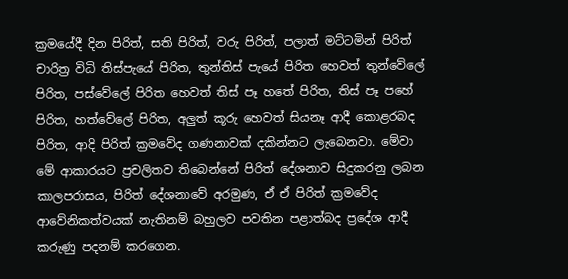ක්‍රමයේදී දින පිරිත්, සති පිරිත්, වරු පිරිත්, පලාත් මට්ටමින් පිරිත් චාරිත්‍ර විධි තිස්පැයේ පිරිත, තුන්තිස් පැයේ පිරිත හෙවත් තුන්වේලේ පිරිත, පස්වේලේ පිරිත හෙවත් තිස් පෑ හතේ පිරිත, තිස් පෑ පහේ පිරිත, හත්වේලේ පිරිත, අලුත් කූරු හෙවත් සියනෑ ආදී කොළරබද පිරිත, ආදි පිරිත් ක්‍රමවේද ගණනාවක් දකින්නට ලැබෙනවා. මේවා මේ ආකාරයට ප්‍රචලිතව තිබෙන්නේ පිරිත් දේශනාව සිදුකරනු ලබන කාලපරාසය, පිරිත් දේශනාවේ අරමුණ, ඒ ඒ පිරිත් ක්‍රමවේද ආවේනිකත්වයක් නැතිනම් බහුලව පවතින පළාත්බද ප්‍රදේශ ආදී කරුණු පදනම් කරගෙන.